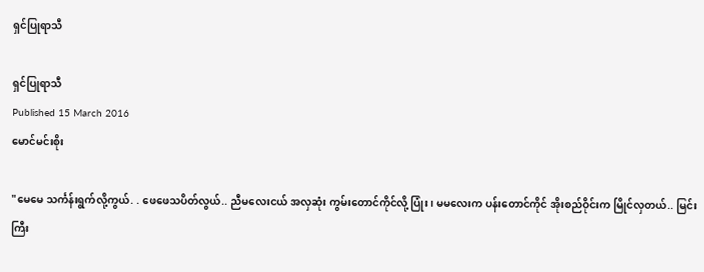ရှင်ပြုရာသီ

ရှင်ပြုရာသီ
Published 15 March 2016
မောင်မင်းစိုး

"မေမေ သင်္ကန်းရွက်လို့ကွယ်. . ဖေဖေသပိတ်လွယ်.. ညီမလေးငယ် အလှဆုံး ကွမ်းတောင်ကိုင်လို့ ပြုံး၊ မမလေးက ပန်းတောင်ကိုင် အိုးစည်ဝိုင်းက မြိုင်လှတယ်.. မြင်းကြီး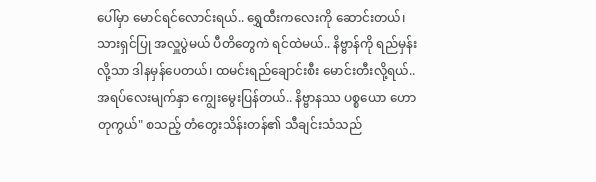ပေါ်မှာ မောင်ရင်လောင်းရယ်.. ရွှေထီးကလေးကို ဆောင်းတယ်၊ သားရှင်ပြု အလှူပွဲမယ် ပီတိတွေကဲ ရင်ထဲမယ်.. နိဗ္ဗာန်ကို ရည်မှန်းလို့သာ ဒါနမှန်ပေတယ်၊ ထမင်းရည်ချောင်းစီး မောင်းတီးလို့ရယ်.. အရပ်လေးမျက်နှာ ကျွေးမွေးပြန်တယ်.. နိဗ္ဗာနဿ ပစ္စယော ဟောတုကွယ်" စသည့် တံတွေးသိန်းတန်၏ သီချင်းသံသည်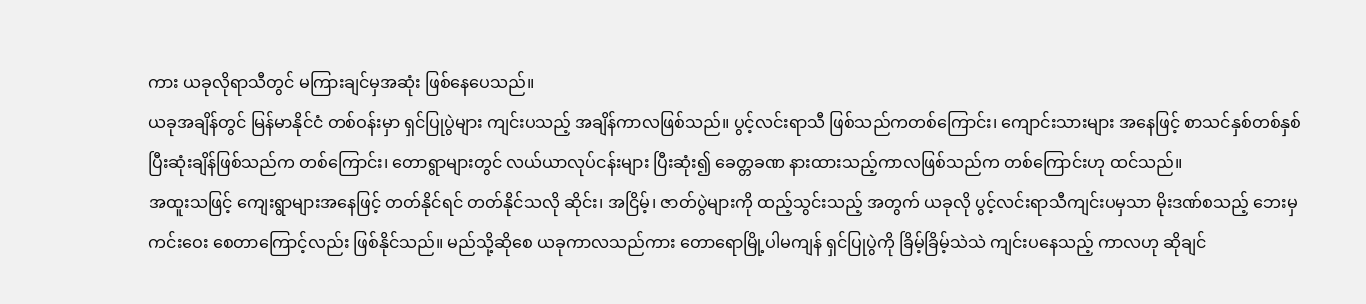ကား ယခုလိုရာသီတွင် မကြားချင်မှအဆုံး ဖြစ်နေပေသည်။
ယခုအချိန်တွင် မြန်မာနိုင်ငံ တစ်ဝန်းမှာ ရှင်ပြုပွဲများ ကျင်းပသည့် အချိန်ကာလဖြစ်သည်။ ပွင့်လင်းရာသီ ဖြစ်သည်ကတစ်ကြောင်း၊ ကျောင်းသားများ အနေဖြင့် စာသင်နှစ်တစ်နှစ် ပြီးဆုံးချိန်ဖြစ်သည်က တစ်ကြောင်း၊ တောရွာများတွင် လယ်ယာလုပ်ငန်းများ ပြီးဆုံး၍ ခေတ္တခဏ နားထားသည့်ကာလဖြစ်သည်က တစ်ကြောင်းဟု ထင်သည်။
အထူးသဖြင့် ကျေးရွာများအနေဖြင့် တတ်နိုင်ရင် တတ်နိုင်သလို ဆိုင်း၊ အငြိမ့်၊ ဇာတ်ပွဲများကို ထည့်သွင်းသည့် အတွက် ယခုလို ပွင့်လင်းရာသီကျင်းပမှသာ မိုးဒဏ်စသည့် ဘေးမှကင်းဝေး စေတာကြောင့်လည်း ဖြစ်နိုင်သည်။ မည်သို့ဆိုစေ ယခုကာလသည်ကား တောရောမြို့ပါမကျန် ရှင်ပြုပွဲကို ခြိမ့်ခြိမ့်သဲသဲ ကျင်းပနေသည့် ကာလဟု ဆိုချင်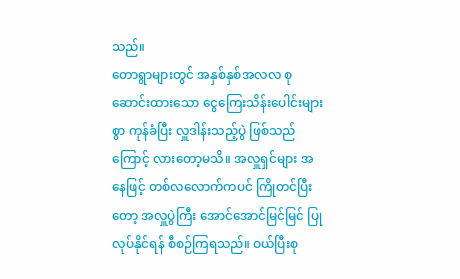သည်။
တောရွာများတွင် အနှစ်နှစ်အလလ စုဆောင်းထားသော ငွေကြေးသိန်းပေါင်းများစွာ ကုန်ခံပြီး လှူဒါန်းသည့်ပွဲ ဖြစ်သည်ကြောင့် လားတော့မသိ။ အလှူရှင်များ အနေဖြင့် တစ်လလောက်ကပင် ကြိုတင်ပြီးတော့ အလှူပွဲကြီး အောင်အောင်မြင်မြင် ပြုလုပ်နိုင်ရန် စီစဉ်ကြရသည်။ ဝယ်ပြီးစု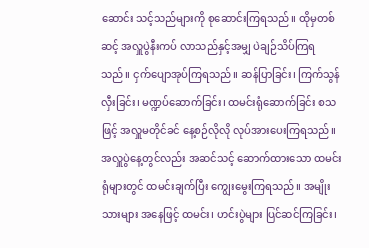ဆောင်း သင့်သည်များကို စုဆောင်းကြရသည်။ ထိုမှတစ်ဆင့် အလှူပွဲနီးကပ် လာသည်နှင့်အမျှ ပဲချဉ်သိပ်ကြရသည်။ ငှက်ပျောအုပ်ကြရသည်။ ဆန်ပြာခြင်း၊ ကြက်သွန်လှီးခြင်း၊ မဏ္ဍပ်ဆောက်ခြင်း၊ ထမင်းရုံဆောက်ခြင်း စသဖြင့် အလှူမတိုင်ခင် နေ့စဉ်လိုလို လုပ်အားပေးကြရသည်။
အလှူပွဲနေ့တွင်လည်း အဆင်သင့် ဆောက်ထားသော ထမင်းရုံများတွင် ထမင်းချက်ပြီး ကျွေးမွေးကြရသည်။ အမျိုးသားများ အနေဖြင့် ထမင်း၊ ဟင်းပွဲများ ပြင်ဆင်ကြခြင်း၊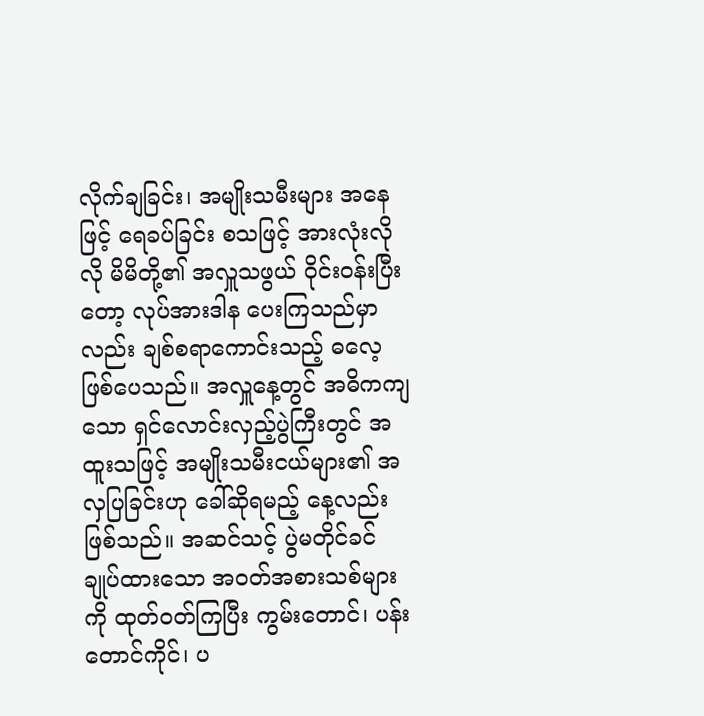လိုက်ချခြင်း၊ အမျိုးသမီးများ အနေဖြင့် ရေခပ်ခြင်း စသဖြင့် အားလုံးလိုလို မိမိတို့၏ အလှူသဖွယ် ဝိုင်းဝန်းပြီးတော့ လုပ်အားဒါန ပေးကြသည်မှာလည်း ချစ်စရာကောင်းသည့် ဓလေ့ဖြစ်ပေသည်။ အလှူနေ့တွင် အဓိကကျသော ရှင်လောင်းလှည့်ပွဲကြီးတွင် အထူးသဖြင့် အမျိုးသမီးငယ်များ၏ အလှပြခြင်းဟု ခေါ်ဆိုရမည့် နေ့လည်းဖြစ်သည်။ အဆင်သင့် ပွဲမတိုင်ခင် ချုပ်ထားသော အဝတ်အစားသစ်များကို ထုတ်ဝတ်ကြပြီး ကွမ်းတောင်၊ ပန်းတောင်ကိုင်၊ ပ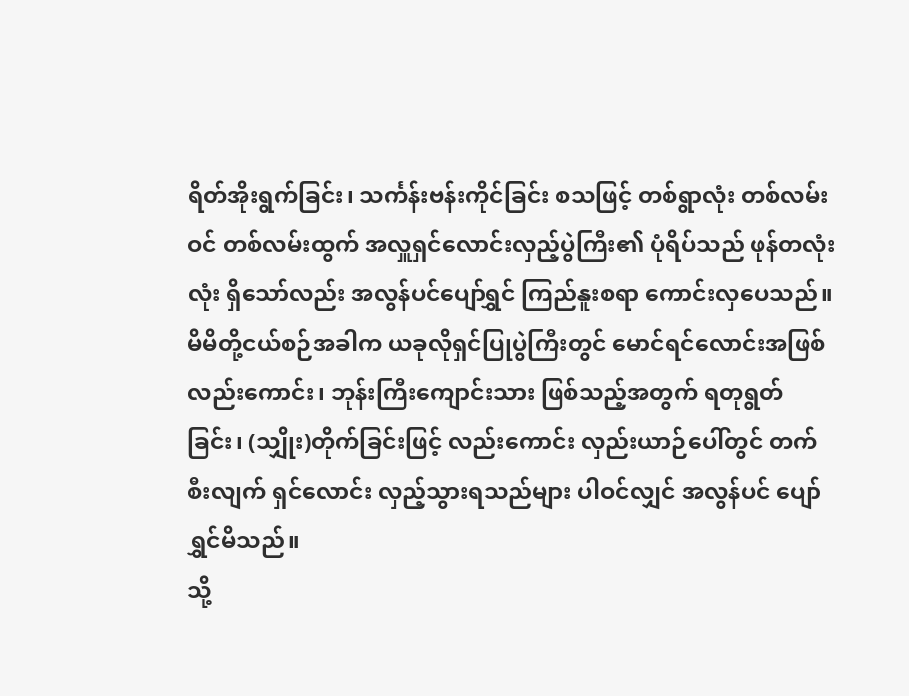ရိတ်အိုးရွက်ခြင်း၊ သင်္ကန်းဗန်းကိုင်ခြင်း စသဖြင့် တစ်ရွာလုံး တစ်လမ်းဝင် တစ်လမ်းထွက် အလှူရှင်လောင်းလှည့်ပွဲကြီး၏ ပုံရိပ်သည် ဖုန်တလုံးလုံး ရှိသော်လည်း အလွန်ပင်ပျော်ရွှင် ကြည်နူးစရာ ကောင်းလှပေသည်။
မိမိတို့ငယ်စဉ်အခါက ယခုလိုရှင်ပြုပွဲကြီးတွင် မောင်ရင်လောင်းအဖြစ် လည်းကောင်း၊ ဘုန်းကြီးကျောင်းသား ဖြစ်သည့်အတွက် ရတုရွတ်ခြင်း၊ (သျှိုး)တိုက်ခြင်းဖြင့် လည်းကောင်း လှည်းယာဉ်ပေါ်တွင် တက်စီးလျက် ရှင်လောင်း လှည့်သွားရသည်များ ပါဝင်လျှင် အလွန်ပင် ပျော်ရွှင်မိသည်။
သို့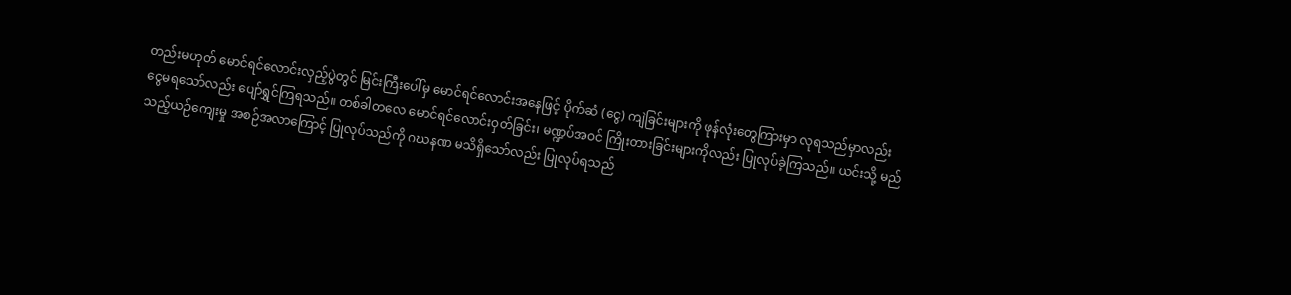တည်းမဟုတ် မောင်ရင်လောင်းလှည့်ပွဲတွင် မြင်းကြီးပေါ်မှ မောင်ရင်လောင်းအနေဖြင့် ပိုက်ဆံ (ငွေ) ကျဲခြင်းများကို ဖုန်လုံးတွေကြားမှာ လုရသည်မှာလည်း ငွေမရသော်လည်း ပျော်ရွှင်ကြရသည်။ တစ်ခါတလေ မောင်ရင်လောင်းဝှတ်ခြင်း၊ မဏ္ဍပ်အဝင် ကြိုးတားခြင်းများကိုလည်း ပြုလုပ်ခဲ့ကြသည်။ ယင်းသို့ မည်သည့်ယဉ်ကျေးမှု အစဉ်အလာကြောင့် ပြုလုပ်သည်ကို ဂဃနဏ မသိရှိသော်လည်း ပြုလုပ်ရသည်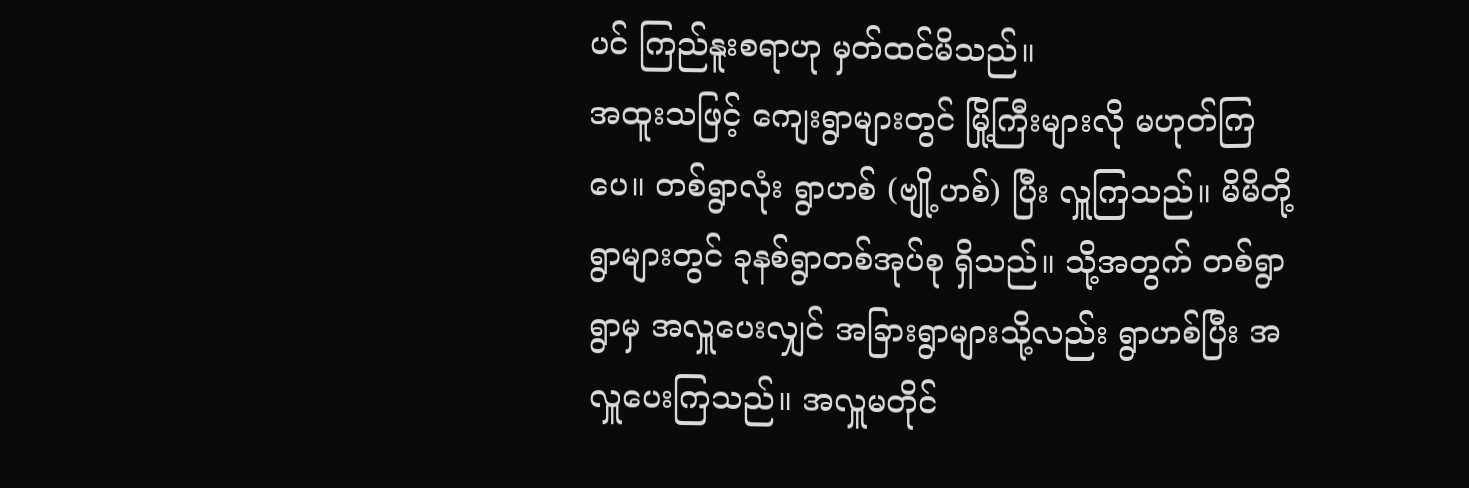ပင် ကြည်နူးစရာဟု မှတ်ထင်မိသည်။
အထူးသဖြင့် ကျေးရွာများတွင် မြို့ကြီးများလို မဟုတ်ကြပေ။ တစ်ရွာလုံး ရွာဟစ် (ဗျို့ဟစ်) ပြီး လှူကြသည်။ မိမိတို့ရွာများတွင် ခုနစ်ရွာတစ်အုပ်စု ရှိသည်။ သို့အတွက် တစ်ရွာရွာမှ အလှူပေးလျှင် အခြားရွာများသို့လည်း ရွာဟစ်ပြီး အလှူပေးကြသည်။ အလှူမတိုင်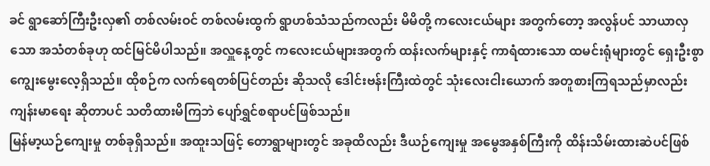ခင် ရွာဆော်ကြီးဦးလှ၏ တစ်လမ်းဝင် တစ်လမ်းထွက် ရွာဟစ်သံသည်ကလည်း မိမိတို့ ကလေးငယ်များ အတွက်တော့ အလွန်ပင် သာယာလှသော အသံတစ်ခုဟု ထင်မြင်မိပါသည်။ အလှူနေ့တွင် ကလေးငယ်များအတွက် ထန်းလက်များနှင့် ကာရံထားသော ထမင်းရုံများတွင် ရှေးဦးစွာ ကျွေးမွေးလေ့ရှိသည်။ ထိုစဉ်က လက်ရေတစ်ပြင်တည်း ဆိုသလို ဒေါင်းဗန်းကြီးထဲတွင် သုံးလေးငါးယောက် အတူစားကြရသည်မှာလည်း ကျန်းမာရေး ဆိုတာပင် သတိထားမိကြဘဲ ပျော်ရွှင်စရာပင်ဖြစ်သည်။
မြန်မာ့ယဉ်ကျေးမှု တစ်ခုရှိသည်။ အထူးသဖြင့် တောရွာများတွင် အခုထိလည်း ဒီယဉ်ကျေးမှု အမွေအနှစ်ကြီးကို ထိန်းသိမ်းထားဆဲပင်ဖြစ်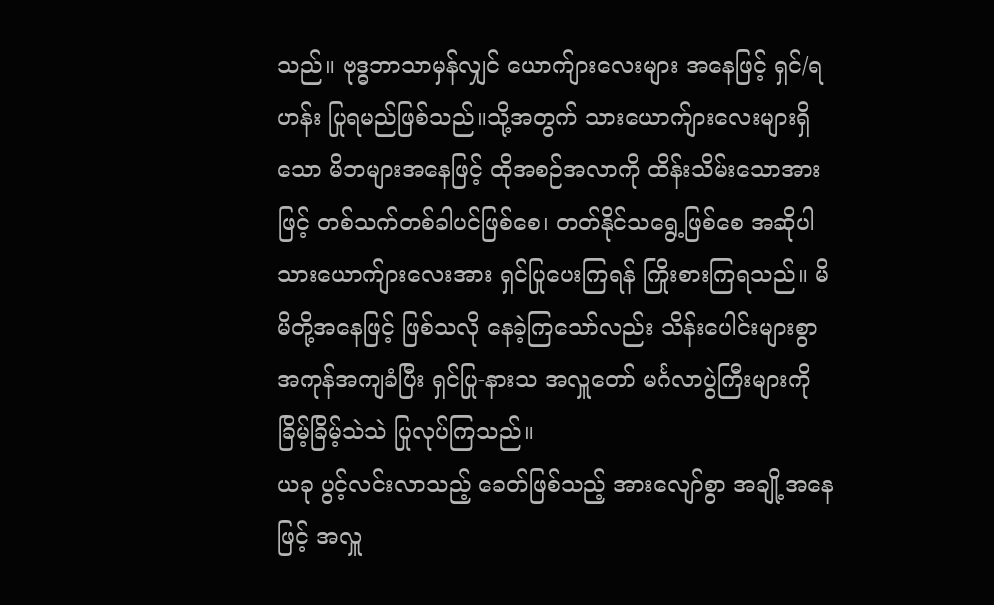သည်။ ဗုဒ္ဓဘာသာမှန်လျှင် ယောက်ျားလေးများ အနေဖြင့် ရှင်/ရဟန်း ပြုရမည်ဖြစ်သည်။သို့အတွက် သားယောက်ျားလေးများရှိသော မိဘများအနေဖြင့် ထိုအစဉ်အလာကို ထိန်းသိမ်းသောအားဖြင့် တစ်သက်တစ်ခါပင်ဖြစ်စေ၊ တတ်နိုင်သရွေ့ဖြစ်စေ အဆိုပါ သားယောက်ျားလေးအား ရှင်ပြုပေးကြရန် ကြိုးစားကြရသည်။ မိမိတို့အနေဖြင့် ဖြစ်သလို နေခဲ့ကြသော်လည်း သိန်းပေါင်းများစွာ အကုန်အကျခံပြီး ရှင်ပြု-နားသ အလှူတော် မင်္ဂလာပွဲကြီးများကို ခြိမ့်ခြိမ့်သဲသဲ ပြုလုပ်ကြသည်။
ယခု ပွင့်လင်းလာသည့် ခေတ်ဖြစ်သည့် အားလျော်စွာ အချို့အနေဖြင့် အလှူ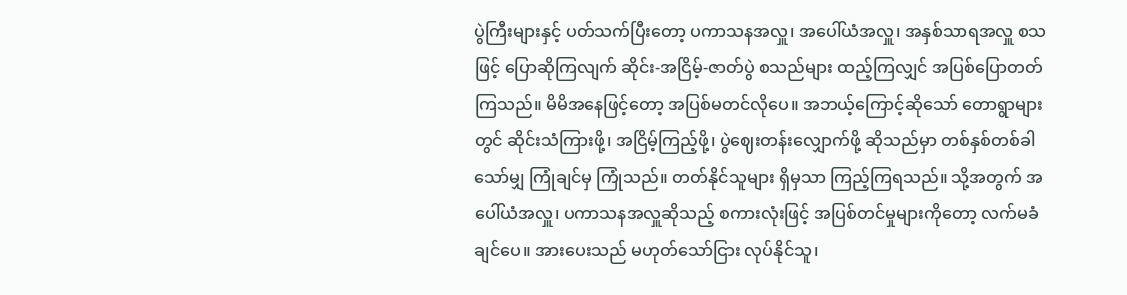ပွဲကြီးများနှင့် ပတ်သက်ပြီးတော့ ပကာသနအလှူ၊ အပေါ်ယံအလှူ၊ အနှစ်သာရအလှူ စသဖြင့် ပြောဆိုကြလျက် ဆိုင်း-အငြိမ့်-ဇာတ်ပွဲ စသည်များ ထည့်ကြလျှင် အပြစ်ပြောတတ်ကြသည်။ မိမိအနေဖြင့်တော့ အပြစ်မတင်လိုပေ။ အဘယ့်ကြောင့်ဆိုသော် တောရွာများတွင် ဆိုင်းသံကြားဖို့၊ အငြိမ့်ကြည့်ဖို့၊ ပွဲဈေးတန်းလျှောက်ဖို့ ဆိုသည်မှာ တစ်နှစ်တစ်ခါသော်မျှ ကြုံချင်မှ ကြုံသည်။ တတ်နိုင်သူများ ရှိမှသာ ကြည့်ကြရသည်။ သို့အတွက် အပေါ်ယံအလှူ၊ ပကာသနအလှူဆိုသည့် စကားလုံးဖြင့် အပြစ်တင်မှုများကိုတော့ လက်မခံချင်ပေ။ အားပေးသည် မဟုတ်သော်ငြား လုပ်နိုင်သူ၊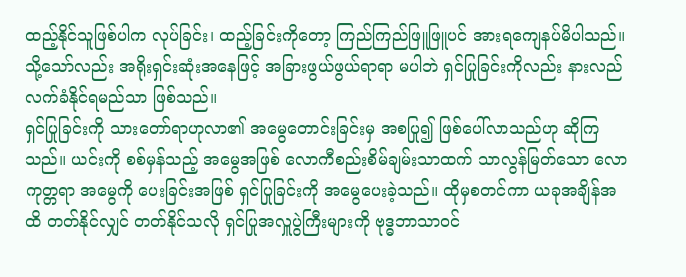ထည့်နိုင်သူဖြစ်ပါက လုပ်ခြင်း၊ ထည့်ခြင်းကိုတော့ ကြည်ကြည်ဖြူဖြူပင် အားရကျေနပ်မိပါသည်။ သို့သော်လည်း အရိုးရှင်းဆုံးအနေဖြင့် အခြားဖွယ်ဖွယ်ရာရာ မပါဘဲ ရှင်ပြုခြင်းကိုလည်း နားလည်လက်ခံနိုင်ရမည်သာ ဖြစ်သည်။
ရှင်ပြုခြင်းကို သားတော်ရာဟုလာ၏ အမွေတောင်းခြင်းမှ အစပြု၍ ဖြစ်ပေါ်လာသည်ဟု ဆိုကြသည်။ ယင်းကို စစ်မှန်သည့် အမွေအဖြစ် လောကီစည်းစိမ်ချမ်းသာထက် သာလွန်မြတ်သော လောကုတ္တရာ အမွေကို ပေးခြင်းအဖြစ် ရှင်ပြုခြင်းကို အမွေပေးခဲ့သည်။ ထိုမှစတင်ကာ ယခုအချိန်အထိ တတ်နိုင်လျှင် တတ်နိုင်သလို ရှင်ပြုအလှူပွဲကြီးများကို ဗုဒ္ဓဘာသာဝင်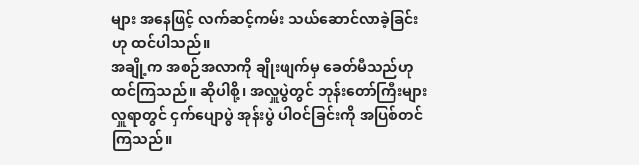များ အနေဖြင့် လက်ဆင့်ကမ်း သယ်ဆောင်လာခဲ့ခြင်းဟု ထင်ပါသည်။
အချို့က အစဉ်အလာကို ချိုးဖျက်မှ ခေတ်မီသည်ဟု ထင်ကြသည်။ ဆိုပါစို့၊ အလှူပွဲတွင် ဘုန်းတော်ကြီးများ လှူရာတွင် ငှက်ပျောပွဲ အုန်းပွဲ ပါဝင်ခြင်းကို အပြစ်တင်ကြသည်။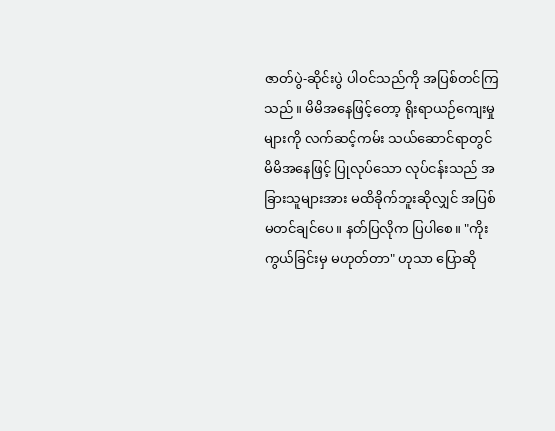ဇာတ်ပွဲ-ဆိုင်းပွဲ ပါဝင်သည်ကို အပြစ်တင်ကြသည်။ မိမိအနေဖြင့်တော့ ရိုးရာယဉ်ကျေးမှုများကို လက်ဆင့်ကမ်း သယ်ဆောင်ရာတွင် မိမိအနေဖြင့် ပြုလုပ်သော လုပ်ငန်းသည် အခြားသူများအား မထိခိုက်ဘူးဆိုလျှင် အပြစ်မတင်ချင်ပေ။ နတ်ပြလိုက ပြပါစေ။ "ကိုးကွယ်ခြင်းမှ မဟုတ်တာ" ဟုသာ ပြောဆို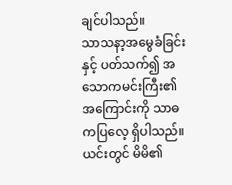ချင်ပါသည်။
သာသနာ့အမွေခံခြင်းနှင့် ပတ်သက်၍ အသောကမင်းကြီး၏ အကြောင်းကို သာဓကပြလေ့ ရှိပါသည်။ ယင်းတွင် မိမိ၏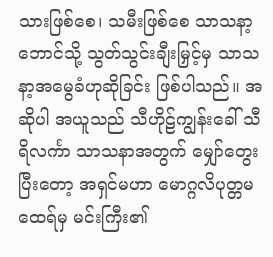သားဖြစ်စေ၊ သမီးဖြစ်စေ သာသနာ့ဘောင်သို့ သွတ်သွင်းချီးမြှင့်မှ သာသနာ့အမွေခံဟုဆိုခြင်း ဖြစ်ပါသည်။ အဆိုပါ အယူသည် သီဟိုဠ်ကျွန်းခေါ် သီရိလင်္ကာ သာသနာအတွက် မျှော်တွေးပြီးတော့ အရှင်မဟာ မောဂ္ဂလိပုတ္တမထေရ်မှ မင်းကြီး၏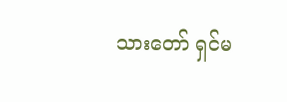သားတော် ရှင်မ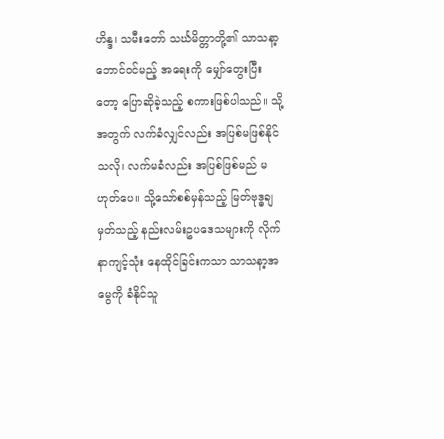ဟိန္ဒ၊ သမီးတော် သင်္ဃမိတ္တာတို့၏ သာသနာ့ဘောင်ဝင်မည့် အရေးကို မျှော်တွေးပြီးတော့ ပြောဆိုခဲ့သည့် စကားဖြစ်ပါသည်။ သို့အတွက် လက်ခံလျှင်လည်း အပြစ်မဖြစ်နိုင်သလို၊ လက်မခံလည်း အပြစ်ဖြစ်မည် မဟုတ်ပေ။ သို့သော်စစ်မှန်သည့် မြတ်ဗုဒ္ဓချမှတ်သည့် နည်းလမ်းဥပဒေသများကို လိုက်နာကျင့်သုံး နေထိုင်ခြင်းကသာ သာသနာ့အမွေကို ခံနိုင်သူ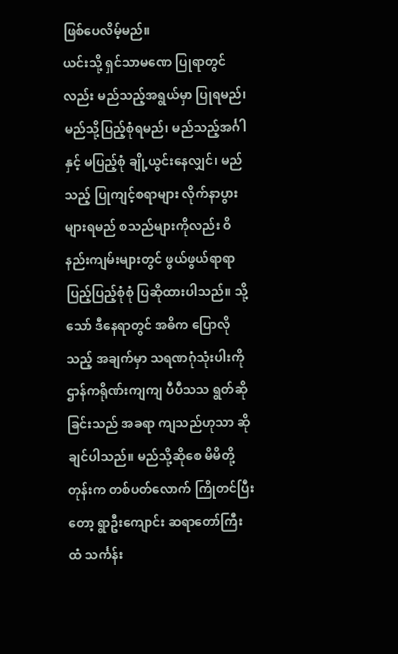ဖြစ်ပေလိမ့်မည်။
ယင်းသို့ ရှင်သာမဏေ ပြုရာတွင်လည်း မည်သည့်အရွယ်မှာ ပြုရမည်၊ မည်သို့ပြည့်စုံရမည်၊ မည်သည့်အင်္ဂါနှင့် မပြည့်စုံ ချို့ယွင်းနေလျှင်၊ မည်သည့် ပြုကျင့်စရာများ လိုက်နာပွားများရမည် စသည်များကိုလည်း ဝိနည်းကျမ်းများတွင် ဖွယ်ဖွယ်ရာရာ ပြည့်ပြည့်စုံစုံ ပြဆိုထားပါသည်။ သို့သော် ဒီနေရာတွင် အဓိက ပြောလိုသည့် အချက်မှာ သရဏဂုံသုံးပါးကို ဌာန်ကရိုဏ်းကျကျ ပီပီသသ ရွတ်ဆိုခြင်းသည် အခရာ ကျသည်ဟုသာ ဆိုချင်ပါသည်။ မည်သို့ဆိုစေ မိမိတို့တုန်းက တစ်ပတ်လောက် ကြိုတင်ပြီးတော့ ရွာဦးကျောင်း ဆရာတော်ကြီးထံ သင်္ကန်း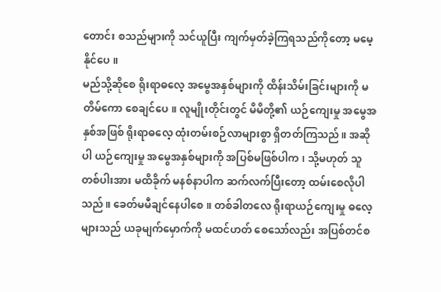တောင်း စသည်များကို သင်ယူပြီး ကျက်မှတ်ခဲ့ကြရသည်ကိုတော့ မမေ့နိုင်ပေ။
မည်သို့ဆိုစေ ရိုးရာဓလေ့ အမွေအနှစ်များကို ထိန်းသိမ်းခြင်းများကို မတိမ်ကော စေချင်ပေ။ လူမျိုးတိုင်းတွင် မိမိတို့၏ ယဉ်ကျေးမှု အမွေအနှစ်အဖြစ် ရိုးရာဓလေ့ ထုံးတမ်းစဉ်လာများစွာ ရှိတတ်ကြသည်။ အဆိုပါ ယဉ်ကျေးမှု အမွေအနှစ်များကို အပြစ်မဖြစ်ပါက၊ သို့မဟုတ် သူတစ်ပါးအား မထိခိုက် မနစ်နာပါက ဆက်လက်ပြီးတော့ ထမ်းစေလိုပါသည်။ ခေတ်မမီချင်နေပါစေ။ တစ်ခါတလေ ရိုးရာယဉ်ကျေးမှု ဓလေ့များသည် ယခုမျက်မှောက်ကို မထင်ဟတ် စေသော်လည်း အပြစ်တင်စ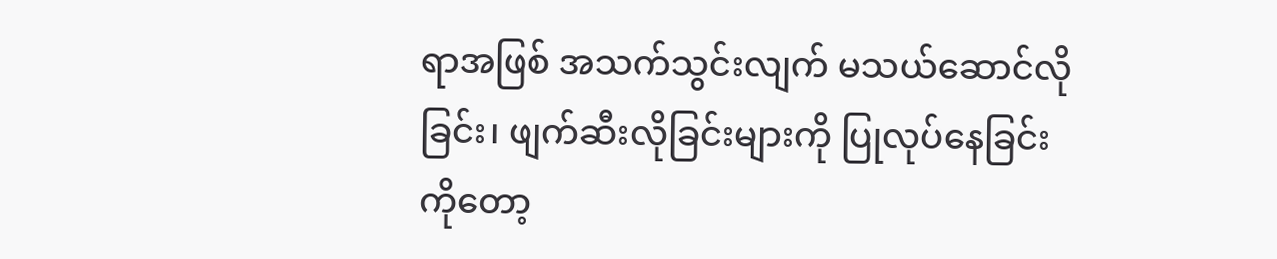ရာအဖြစ် အသက်သွင်းလျက် မသယ်ဆောင်လိုခြင်း၊ ဖျက်ဆီးလိုခြင်းများကို ပြုလုပ်နေခြင်းကိုတော့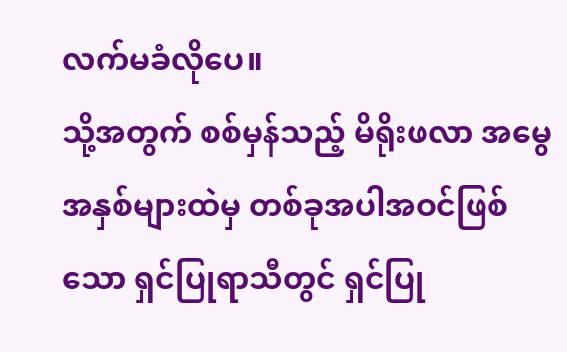လက်မခံလိုပေ။
သို့အတွက် စစ်မှန်သည့် မိရိုးဖလာ အမွေအနှစ်များထဲမှ တစ်ခုအပါအဝင်ဖြစ်သော ရှင်ပြုရာသီတွင် ရှင်ပြု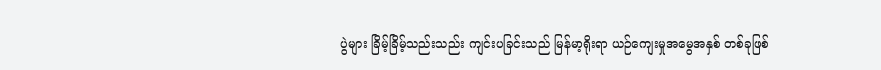ပွဲများ ခြိမ့်ခြိမ့်သည်းသည်း ကျင်းပခြင်းသည် မြန်မာ့ရိုးရာ ယဉ်ကျေးမှုအမွေအနှစ် တစ်ခုဖြစ်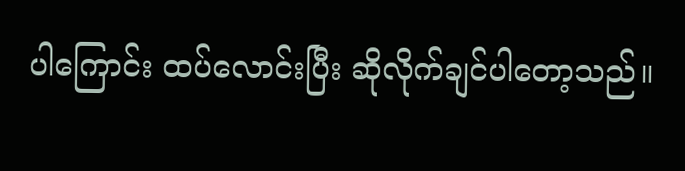ပါကြောင်း ထပ်လောင်းပြီး ဆိုလိုက်ချင်ပါတော့သည်။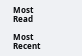Most Read

Most Recent